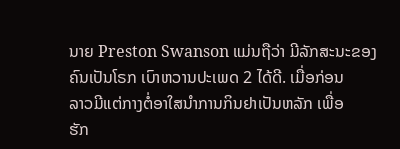ນາຍ Preston Swanson ແມ່ນຖືວ່າ ມີລັກສະນະຂອງ
ຄົນເປັນໂຣກ ເບົາຫວານປະເພດ 2 ໄດ້ດີ. ເມື່ອກ່ອນ
ລາວມີແຕ່ກາງຕໍ່ອາໃສນໍາການກິນຢາເປັນຫລັກ ເພື່ອ
ຮັກ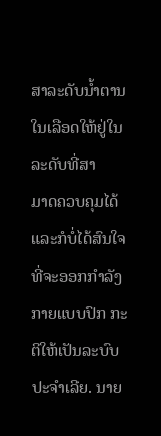ສາລະດັບນ້ຳຕານໃນເລືອດໃຫ້ຢູ່ໃນລະດັບທີ່ສາ
ມາດຄວບຄຸມໄດ້ ແລະກໍບໍ່ໄດ້ສົນໃຈທີ່ຈະອອກກຳລັງ
ກາຍແບບປົກ ກະຕິໃຫ້ເປັນລະບົບປະຈຳເລີຍ. ນາຍ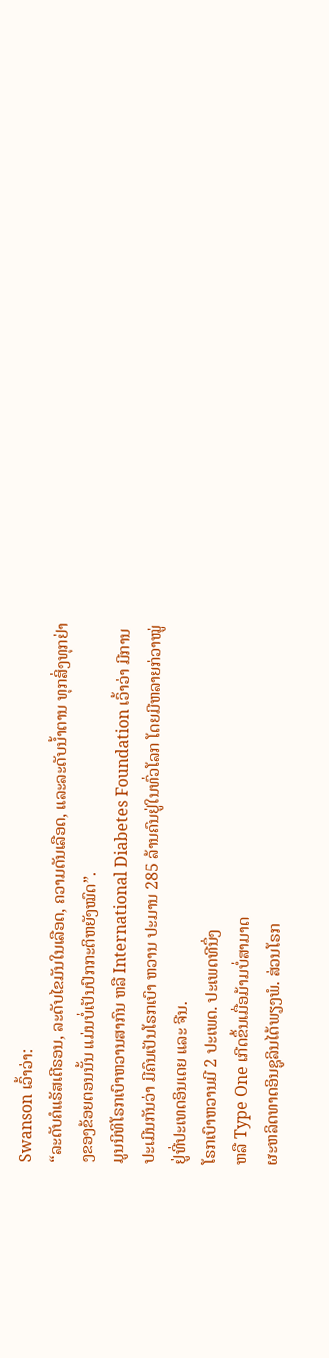Swanson ເວົ້າວ່າ:
“ລະດັບຄໍແຣັສເຕີຣອນ, ລະດັບໄຂມັນໃນເລືອດ, ຄວາມດັນເລືອດ, ແລະລະດັບນໍ້າຕານ ທຸກສິ່ງທຸກຢ່າງຂອງຂ້ອຍຕອນນັ້ນ ແມ່ນບໍ່ເປັນປົກກະຕິຫຍັງໝົດ”.
ມູນນິທິໂຣກເບົາຫວານສາກົນ ຫລື International Diabetes Foundation ເວົ້າວ່າ ມີການປະເມີນກັນວ່າ ມີຄົນເປັນໂຣກເບົາ ຫວານ ປະມານ 285 ລ້ານຄົນຢູ່ໃນທົ່ວໂລກ ໂດຍມີຫລາຍກ່ວາໝູ່ ຢູ່ທີ່ປະເທດອິນເດຍ ແລະ ຈີນ.
ໂຣກເບົາຫວານມີ 2 ປະເພດ. ປະເພດທີນຶ່ງ
ຫລື Type One ເກີດຂຶ້ນເມື່ອມ້າມບໍ່ສາມາດ
ຜະຫລິດທາດອິນຊູລິນໄດ້ພຽງພໍ. ສ່ວນໂຣກ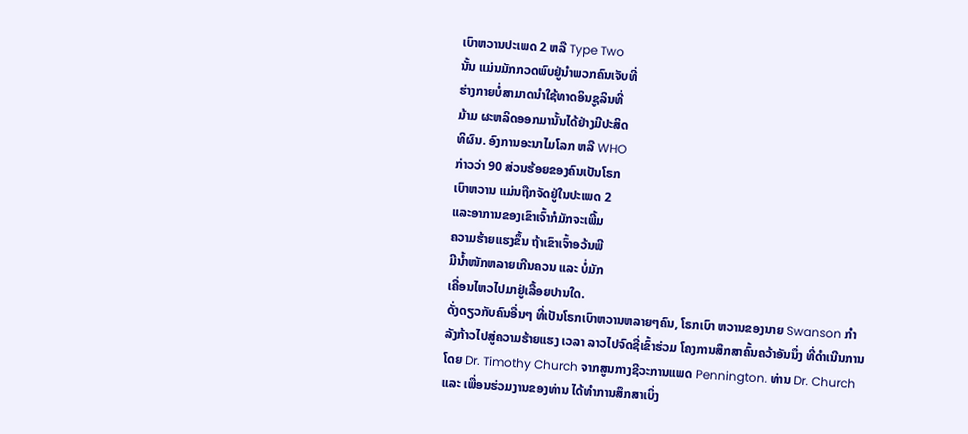ເບົາຫວານປະເພດ 2 ຫລື Type Two
ນັ້ນ ແມ່ນມັກກວດພົບຢູ່ນຳພວກຄົນເຈັບທີ່
ຮ່າງກາຍບໍ່ສາມາດນຳໃຊ້ທາດອິນຊູລິນທີ່
ມ້າມ ຜະຫລິດອອກມານັ້ນໄດ້ຢ່າງມີປະສິດ
ທິຜົນ. ອົງການອະນາໄມໂລກ ຫລື WHO
ກ່າວວ່າ 90 ສ່ວນຮ້ອຍຂອງຄົນເປັນໂຣກ
ເບົາຫວານ ແມ່ນຖືກຈັດຢູ່ໃນປະເພດ 2
ແລະອາການຂອງເຂົາເຈົ້າກໍມັກຈະເພີ້ມ
ຄວາມຮ້າຍແຮງຂຶ້ນ ຖ້າເຂົາເຈົ້າອວ້ນພີ
ມີນ້ຳໜັກຫລາຍເກີນຄວນ ແລະ ບໍ່ມັກ
ເຄື່ອນໄຫວໄປມາຢູ່ເລື້ອຍປານໃດ.
ດັ່ງດຽວກັບຄົນອື່ນໆ ທີ່ເປັນໂຣກເບົາຫວານຫລາຍໆຄົນ, ໂຣກເບົາ ຫວານຂອງນາຍ Swanson ກໍາລັງກ້າວໄປສູ່ຄວາມຮ້າຍແຮງ ເວລາ ລາວໄປຈົດຊື່ເຂົ້າຮ່ວມ ໂຄງການສຶກສາຄົ້ນຄວ້າອັນນຶ່ງ ທີ່ດຳເນີນການໂດຍ Dr. Timothy Church ຈາກສູນກາງຊີວະການແພດ Pennington. ທ່ານ Dr. Church ແລະ ເພື່ອນຮ່ວມງານຂອງທ່ານ ໄດ້ທຳການສຶກສາເບິ່ງ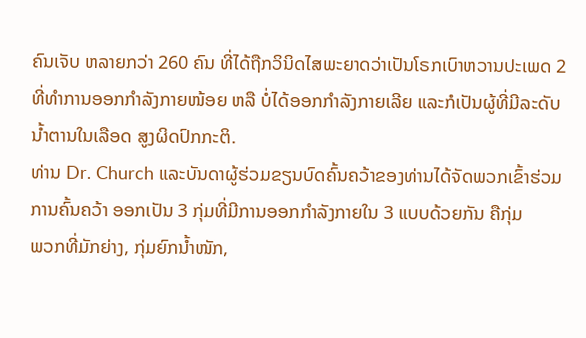ຄົນເຈັບ ຫລາຍກວ່າ 260 ຄົນ ທີ່ໄດ້ຖືກວິນິດໄສພະຍາດວ່າເປັນໂຣກເບົາຫວານປະເພດ 2 ທີ່ທໍາການອອກກຳລັງກາຍໜ້ອຍ ຫລື ບໍ່ໄດ້ອອກກຳລັງກາຍເລີຍ ແລະກໍເປັນຜູ້ທີ່ມີລະດັບນ້ຳຕານໃນເລືອດ ສູງຜິດປົກກະຕິ.
ທ່ານ Dr. Church ແລະບັນດາຜູ້ຮ່ວມຂຽນບົດຄົ້ນຄວ້າຂອງທ່ານໄດ້ຈັດພວກເຂົ້າຮ່ວມ
ການຄົ້ນຄວ້າ ອອກເປັນ 3 ກຸ່ມທີ່ມີການອອກກຳລັງກາຍໃນ 3 ແບບດ້ວຍກັນ ຄືກຸ່ມ
ພວກທີ່ມັກຍ່າງ, ກຸ່ມຍົກນ້ຳໜັກ,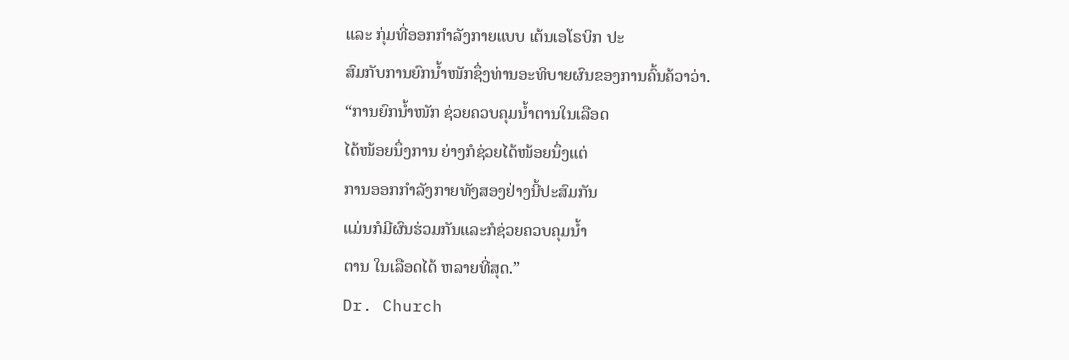ແລະ ກຸ່ມທີ່ອອກກຳລັງກາຍແບບ ເຕ້ນເອໂຣບິກ ປະ
ສົມກັບການຍົກນ້ຳໜັກຊຶ່ງທ່ານອະທິບາຍຜົນຂອງການຄົ້ນຄ້ວາວ່າ.
“ການຍົກນໍ້າໜັກ ຊ່ວຍຄວບຄຸມນໍ້າຕານໃນເລືອດ
ໄດ້ໜ້ອຍນຶ່ງການ ຍ່າງກໍຊ່ວຍໄດ້ໜ້ອຍນຶ່ງແຕ່
ການອອກກໍາລັງກາຍທັງສອງຢ່າງນີ້ປະສົມກັນ
ແມ່ນກໍມີຜົນຮ່ວມກັນແລະກໍຊ່ວຍຄວບຄຸມນໍ້າ
ຕານ ໃນເລືອດໄດ້ ຫລາຍທີ່ສຸດ.”
Dr. Church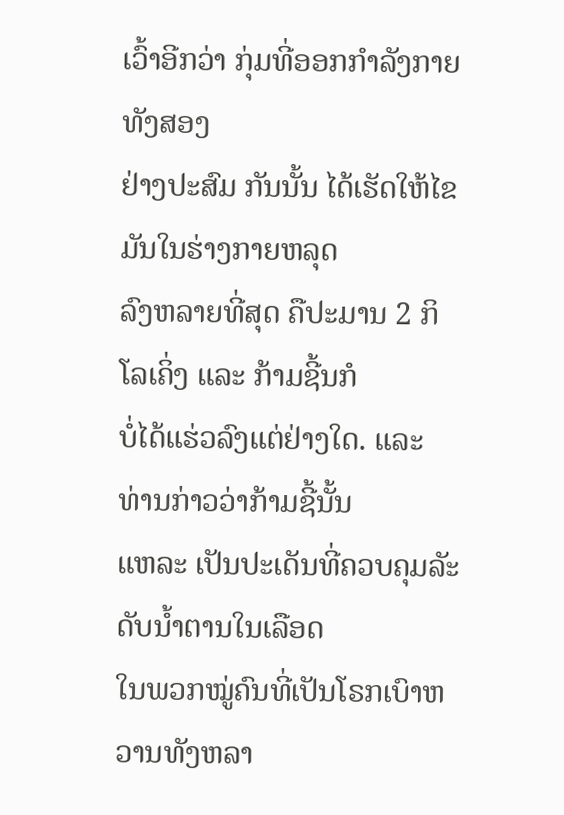ເວົ້າອີກວ່າ ກຸ່ມທີ່ອອກກຳລັງກາຍທັງສອງ
ຢ່າງປະສົມ ກັນນັ້ນ ໄດ້ເຮັດໃຫ້ໄຂມັນໃນຮ່າງກາຍຫລຸດ
ລົງຫລາຍທີ່ສຸດ ຄືປະມານ 2 ກິໂລເຄິ່ງ ແລະ ກ້າມຊີ້ນກໍ
ບໍ່ໄດ້ແຮ່ວລົງແຕ່ຢ່າງໃດ. ແລະ ທ່ານກ່າວວ່າກ້າມຊີ້ນັ້ນ
ແຫລະ ເປັນປະເດັນທີ່ຄວບຄຸມລັະດັບນ້ຳຕານໃນເລືອດ
ໃນພວກໝູ່ຄົນທີ່ເປັນໂຣກເບົາຫວານທັງຫລາ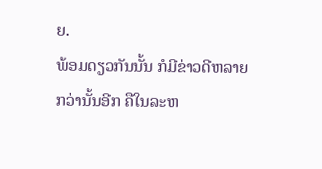ຍ.
ພ້ອມດຽວກັນນັ້ນ ກໍມີຂ່າວດີຫລາຍກວ່ານັ້ນອີກ ຄືໃນລະຫ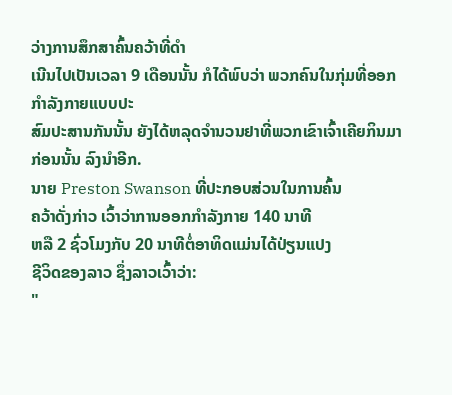ວ່າງການສຶກສາຄົ້ນຄວ້າທີ່ດຳ
ເນີນໄປເປັນເວລາ 9 ເດືອນນັ້ນ ກໍໄດ້ພົບວ່າ ພວກຄົນໃນກຸ່ມທີ່ອອກກຳລັງກາຍແບບປະ
ສົມປະສານກັນນັ້ນ ຍັງໄດ້ຫລຸດຈຳນວນຢາທີ່ພວກເຂົາເຈົ້າເຄີຍກິນມາກ່ອນນັ້ນ ລົງນຳອີກ.
ນາຍ Preston Swanson ທີ່ປະກອບສ່ວນໃນການຄົ້ນ
ຄວ້າດັ່ງກ່າວ ເວົ້າວ່າການອອກກຳລັງກາຍ 140 ນາທີ
ຫລື 2 ຊົ່ວໂມງກັບ 20 ນາທີຕໍ່ອາທິດແມ່ນໄດ້ປ່ຽນແປງ
ຊີວິດຂອງລາວ ຊຶ່ງລາວເວົ້າວ່າ:
"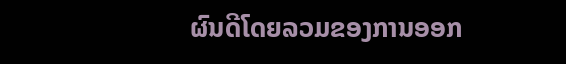ຜົນດີໂດຍລວມຂອງການອອກ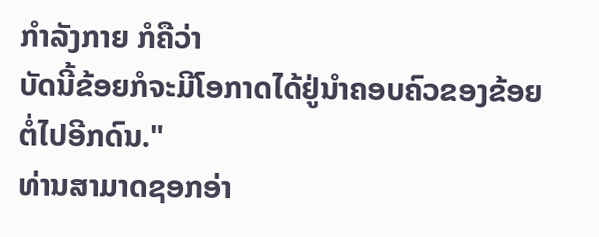ກຳລັງກາຍ ກໍຄືວ່າ
ບັດນີ້ຂ້ອຍກໍຈະມີໂອກາດໄດ້ຢູ່ນໍາຄອບຄົວຂອງຂ້ອຍ
ຕໍ່ໄປອີກດົນ."
ທ່ານສາມາດຊອກອ່າ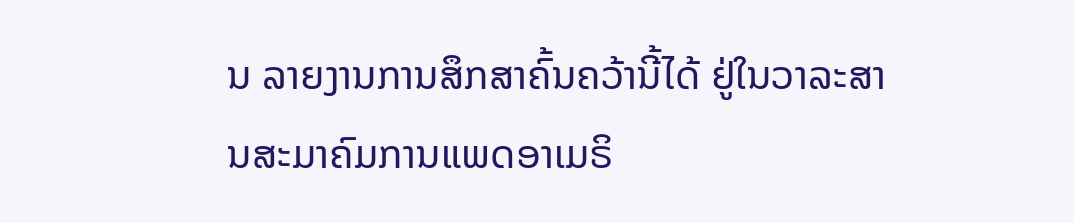ນ ລາຍງານການສຶກສາຄົ້ນຄວ້ານີ້ໄດ້ ຢູ່ໃນວາລະສານສະມາຄົມການແພດອາເມຣິ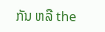ກັນ ຫລື the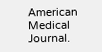American Medical Journal.